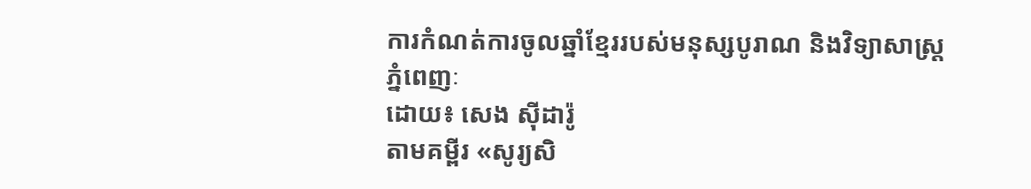ការកំណត់ការចូលឆ្នាំខ្មែររបស់មនុស្សបូរាណ និងវិទ្យាសាស្ត្រ
ភ្នំពេញៈ
ដោយ៖ សេង ស៊ីដារ៉ូ
តាមគម្ពីរ «សូរ្យសិ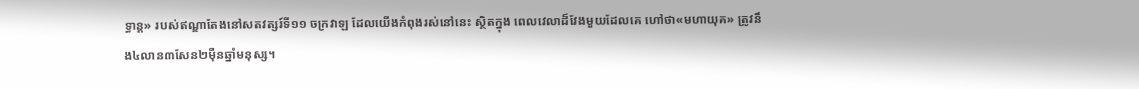ទ្ធាន្ត» របស់ឥណ្ឌាតែងនៅសតវត្សរ៍ទី១១ ចក្រវាឡ ដែលយើងកំពុងរស់នៅនេះ ស្ថិតក្នុង ពេលវេលាដ៏វែងមួយដែលគេ ហៅថា«មហាយុគ» ត្រូវនឹង៤លាន៣សែន២ម៉ឺនឆ្នាំមនុស្ស។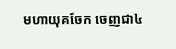មហាយុគចែក ចេញជា៤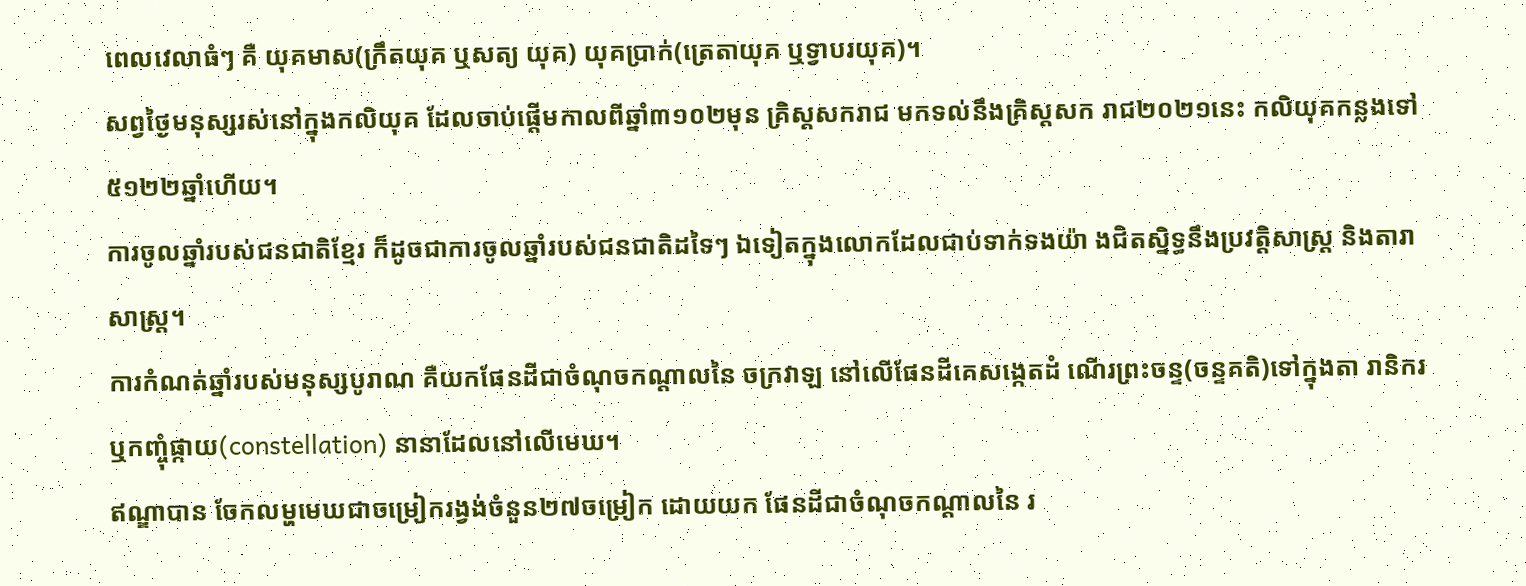ពេលវេលាធំៗ គឺ យុគមាស(ក្រឹតយុគ ឬសត្យ យុគ) យុគប្រាក់(ត្រេតាយុគ ឬទ្វាបរយុគ)។
សព្វថ្ងៃមនុស្សរស់នៅក្នុងកលិយុគ ដែលចាប់ផ្តើមកាលពីឆ្នាំ៣១០២មុន គ្រិស្តសករាជ មកទល់នឹងគ្រិស្តសក រាជ២០២១នេះ កលិយុគកន្លងទៅ ៥១២២ឆ្នាំហើយ។
ការចូលឆ្នាំរបស់ជនជាតិខ្មែរ ក៏ដូចជាការចូលឆ្នាំរបស់ជនជាតិដទៃៗ ឯទៀតក្នុងលោកដែលជាប់ទាក់ទងយ៉ា ងជិតសិ្នទ្ធនឹងប្រវត្តិសាស្ត្រ និងតារាសាស្ត្រ។
ការកំណត់ឆ្នាំរបស់មនុស្សបូរាណ គឺយកផែនដីជាចំណុចកណ្តាលនៃ ចក្រវាឡ នៅលើផែនដីគេសង្កេតដំ ណើរព្រះចន្ទ(ចន្ទគតិ)ទៅក្នុងតា រានិករ ឬកញ្ចុំផ្កាយ(constellation) នានាដែលនៅលើមេឃ។
ឥណ្ឌាបាន ចែកលម្ហមេឃជាចម្រៀករង្វង់ចំនួន២៧ចម្រៀក ដោយយក ផែនដីជាចំណុចកណ្តាលនៃ រ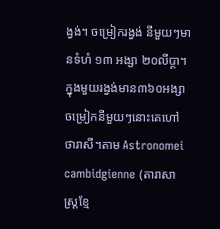ង្វង់។ ចម្រៀករង្វង់ នីមួយៗមានទំហំ ១៣ អង្សា ២០លីប្តា។
ក្នុងមួយរង្វង់មាន៣៦០អង្សា ចម្រៀកនីមួយៗនោះគេហៅថារាសី។តាម Astronomei cambidgienne (តារាសាស្ត្រខ្មែ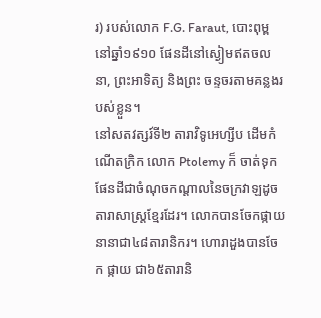រ) របស់លោក F.G. Faraut, បោះពុម្ពនៅឆ្នាំ១៩១០ ផែនដីនៅស្ងៀមឥតចលនា, ព្រះអាទិត្យ និងព្រះ ចន្ទចរតាមគន្លងរបស់ខ្លួន។
នៅសតវត្សរ៍ទី២ តារាវិទូអេហ្សីប ដើមកំណើតក្រិក លោក Ptolemy ក៏ ចាត់ទុកផែនដីជាចំណុចកណ្តាលនៃចក្រវាឡដូចតារាសាស្ត្រខ្មែរដែរ។ លោកបានចែកផ្កាយនានាជា៤៨តារានិករ។ ហោរាដួងបានចែក ផ្កាយ ជា៦៥តារានិ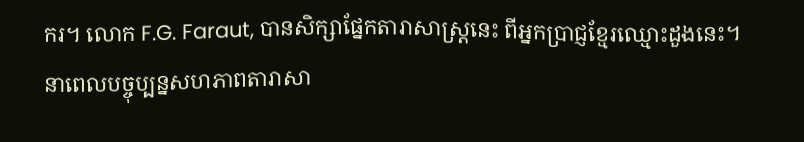ករ។ លោក F.G. Faraut, បានសិក្សាផ្នែកតារាសាស្ត្រនេះ ពីអ្នកប្រាជ្ញខ្មែរឈ្មោះដួងនេះ។
នាពេលបច្ចុប្បន្នសហភាពតារាសា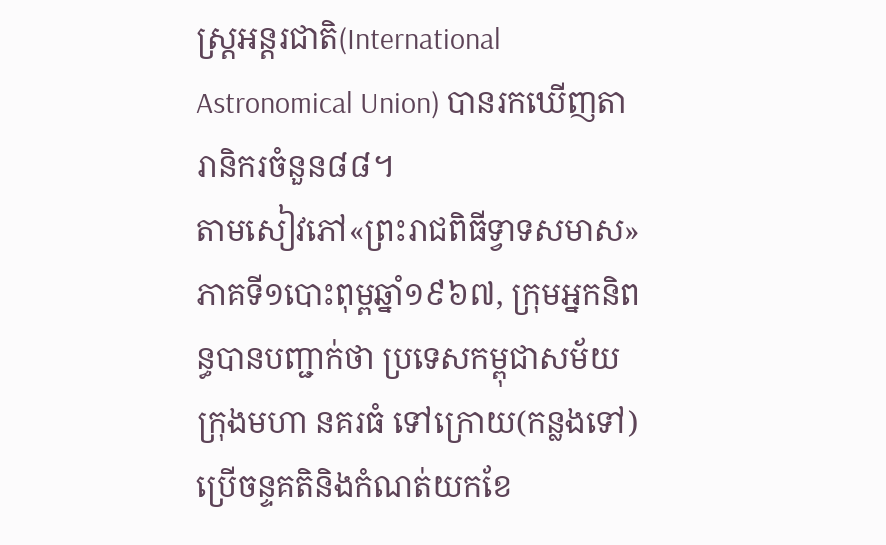ស្ត្រអន្តរជាតិ(International Astronomical Union) បានរកឃើញតារានិករចំនួន៨៨។
តាមសៀវភៅ«ព្រះរាជពិធីទ្វាទសមាស» ភាគទី១បោះពុម្ពឆ្នាំ១៩៦៧, ក្រុមអ្នកនិពន្ធបានបញ្ជាក់ថា ប្រទេសកម្ពុជាសម័យក្រុងមហា នគរធំ ទៅក្រោយ(កន្លងទៅ)ប្រើចន្ទគតិនិងកំណត់យកខែ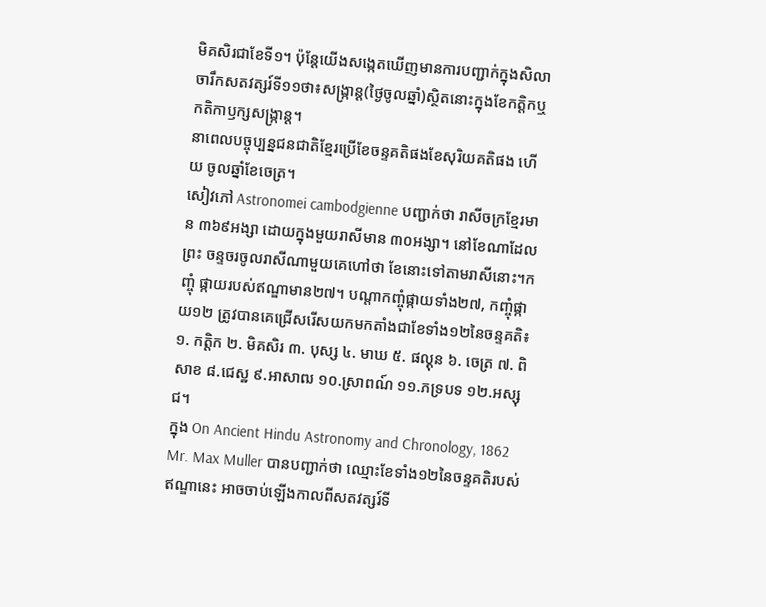មិគសិរជាខែទី១។ ប៉ុន្តែយើងសង្កេតឃើញមានការបញ្ជាក់ក្នុងសិលាចារឹកសតវត្សរ៍ទី១១ថា៖សង្ក្រាន្ត(ថ្ងៃចូលឆ្នាំ)ស្ថិតនោះក្នុងខែកត្តិកឬ កតិកាឫក្សសង្រ្កាន្ត។
នាពេលបច្ចុប្បន្នជនជាតិខ្មែរប្រើខែចន្ទគតិផងខែសុរិយគតិផង ហើយ ចូលឆ្នាំខែចេត្រ។
សៀវភៅ Astronomei cambodgienne បញ្ជាក់ថា រាសីចក្រខ្មែរមាន ៣៦៩អង្សា ដោយក្នុងមួយរាសីមាន ៣០អង្សា។ នៅខែណាដែលព្រះ ចន្ទចរចូលរាសីណាមួយគេហៅថា ខែនោះទៅតាមរាសីនោះ។កញ្ចុំ ផ្កាយរបស់ឥណ្ឌាមាន២៧។ បណ្តាកញ្ចុំផ្កាយទាំង២៧, កញ្ចុំផ្កាយ១២ ត្រូវបានគេជ្រើសរើសយកមកតាំងជាខែទាំង១២នៃចន្ទគតិ៖ ១. កត្តិក ២. មិគសិរ ៣. បុស្ស ៤. មាឃ ៥. ផល្គុន ៦. ចេត្រ ៧. ពិសាខ ៨.ជេស្ឋ ៩.អាសាឍ ១០.ស្រាពណ៍ ១១.ភទ្របទ ១២.អស្សុជ។
ក្នុង On Ancient Hindu Astronomy and Chronology, 1862 Mr. Max Muller បានបញ្ជាក់ថា ឈ្មោះខែទាំង១២នៃចន្ទគតិរបស់ឥណ្ឌានេះ អាចចាប់ឡើងកាលពីសតវត្សរ៍ទី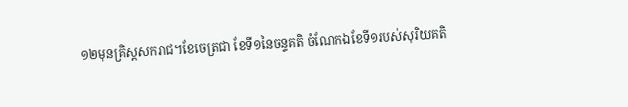១២មុនគ្រិស្តសករាជ។ខែចេត្រជា ខែទី១នៃចន្ទគតិ ចំណែកឯខែទី១របស់សុរិយគតិ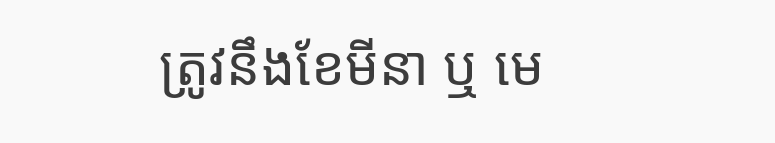ត្រូវនឹងខែមីនា ឬ មេ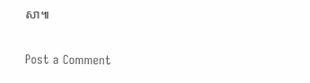សា៕

Post a Comment